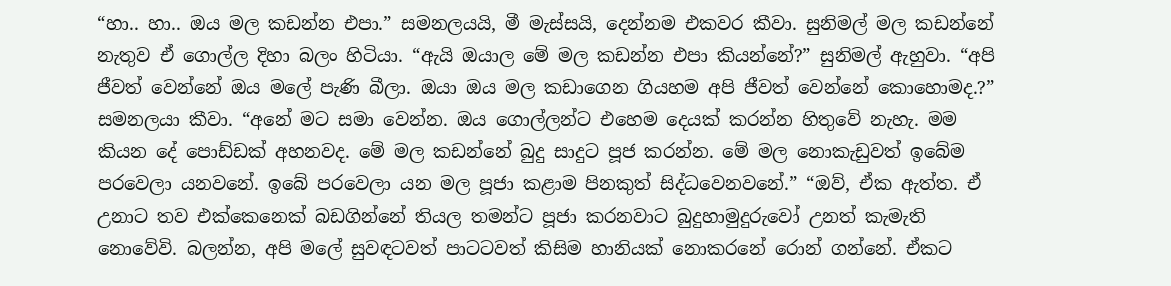“හා.. හා.. ඔය මල කඩන්න එපා.” සමනලයයි, මී මැස්සයි, දෙන්නම එකවර කීවා. සුනිමල් මල කඩන්නේ නැතුව ඒ ගොල්ල දිහා බලං හිටියා. “ඇයි ඔයාල මේ මල කඩන්න එපා කියන්නේ?” සුනිමල් ඇහුවා. “අපි ජීවත් වෙන්නේ ඔය මලේ පැණි බීලා. ඔයා ඔය මල කඩාගෙන ගියහම අපි ජීවත් වෙන්නේ කොහොමද.?” සමනලයා කීවා. “අනේ මට සමා වෙන්න. ඔය ගොල්ලන්ට එහෙම දෙයක් කරන්න හිතුවේ නැහැ. මම කියන දේ පොඩ්ඩක් අහනවද. මේ මල කඩන්නේ බුදු සාදුට පූජ කරන්න. මේ මල නොකැඩුවත් ඉබේම පරවෙලා යනවනේ. ඉබේ පරවෙලා යන මල පූජා කළාම පිනකුත් සිද්ධවෙනවනේ.” “ඔව්, ඒක ඇත්ත. ඒ උනාට තව එක්කෙනෙක් බඩගින්නේ තියල තමන්ට පූජා කරනවාට බුදුහාමුදුරුවෝ උනත් කැමැති නොවේවි. බලන්න, අපි මලේ සුවඳටවත් පාටටවත් කිසිම හානියක් නොකරනේ රොන් ගන්නේ. ඒකට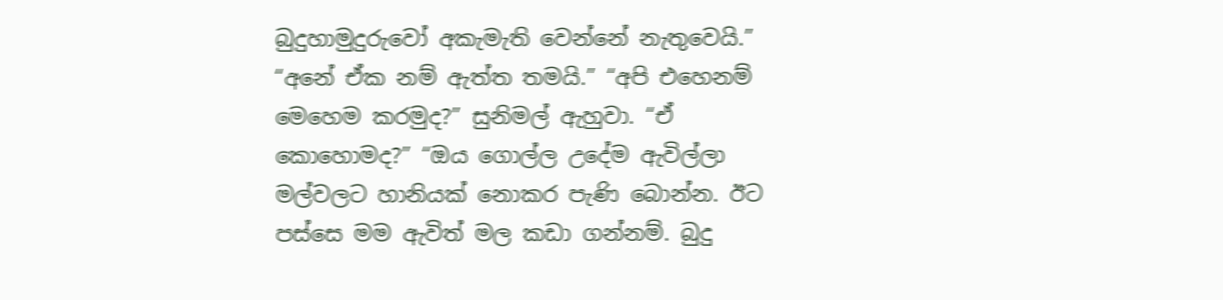බුදුහාමුදුරුවෝ අකැමැති වෙන්නේ නැතුවෙයි.” “අනේ ඒක නම් ඇත්ත තමයි.” “අපි එහෙනම් මෙහෙම කරමුද?” සුනිමල් ඇහුවා. “ඒ කොහොමද?” “ඔය ගොල්ල උදේම ඇවිල්ලා මල්වලට හානියක් නොකර පැණි බොන්න. ඊට පස්සෙ මම ඇවිත් මල කඩා ගන්නම්. බුදු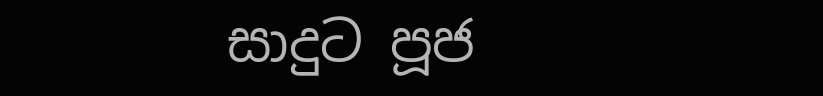සාදුට පූජ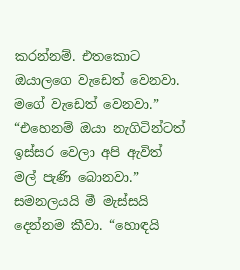කරන්නම්. එතකොට ඔයාලගෙ වැඩෙත් වෙනවා. මගේ වැඩෙත් වෙනවා.” “එහෙනම් ඔයා නැගිටින්ටත් ඉස්සර වෙලා අපි ඇවිත් මල් පැණි බොනවා.” සමනලයයි මී මැස්සයි දෙන්නම කීවා. “හොඳයි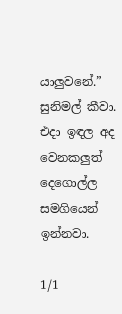යාලුවනේ.” සුනිමල් කීවා. එදා ඉඳල අද වෙනකලුත් දෙගොල්ල සමගියෙන් ඉන්නවා.

1/1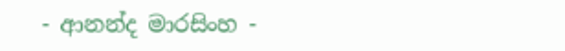- ආනන්ද මාරසිංහ -